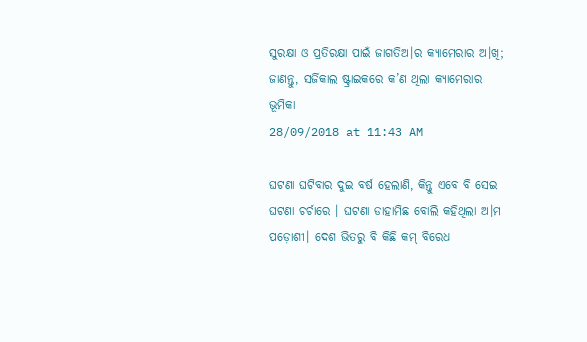ସୁରକ୍ଷା ଓ ପ୍ରତିରକ୍ଷା ପାଇଁ ଜାଗତିଅ।ର କ୍ୟାମେରାର ଅ।ଖି; ଜାଣନ୍ତୁ, ସର୍ଜିକାଲ ଷ୍ଟ୍ରାଇକରେ କ’ଣ ଥିଲା କ୍ୟାମେରାର ଭୂମିକା
28/09/2018 at 11:43 AM

ଘଟଣା ଘଟିବାର ଦୁଇ ବର୍ଷ ହେଲାଣି, କିନ୍ତୁ ଏବେ ବି ସେଇ ଘଟଣା ଚର୍ଚାରେ । ଘଟଣା ଡାହାମିଛ ବୋଲି କହିଥିଲା ଅ।ମ ପଡ଼ୋଶୀ। ଦେଶ ଭିତରୁ ବି କିଛି କମ୍ ବିରେଧ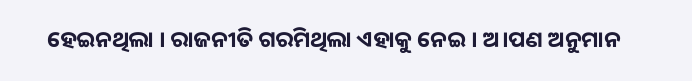ହେଇନଥିଲା । ରାଜନୀତି ଗରମିଥିଲା ଏହାକୁ ନେଇ । ଅ।ପଣ ଅନୁମାନ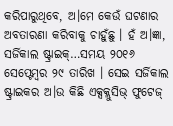କରିପାରୁଥିବେ, ଅ।ମେ କେଉଁ ଘଟଣାର ଅବତାରଣା କରିବାକୁ ଚାହୁଁଛୁ । ହଁ ଅ।ଜ୍ଞା, ସର୍ଜିକାଲ ଷ୍ଟ୍ରାଇକ୍…ସମୟ ୨୦୧୬ ସେପ୍ଟେମ୍ବର ୨୯ ତାରିଖ । ସେଇ ସର୍ଜିକାଲ ଷ୍ଟ୍ରାଇକର ଅ।ଉ କିଛି ଏକ୍ସକ୍ଲୁସିଭ୍ ଫୁଟେଜ୍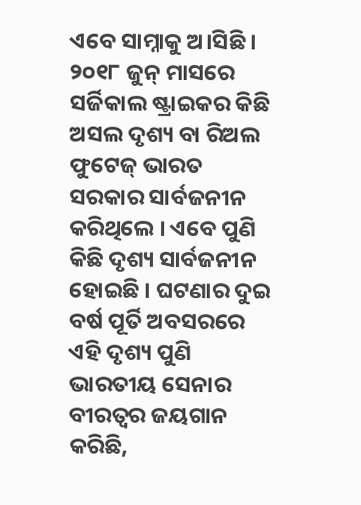ଏବେ ସାମ୍ନାକୁ ଅ।ସିଛି । ୨୦୧୮ ଜୁନ୍ ମାସରେ ସର୍ଜିକାଲ ଷ୍ଟ୍ରାଇକର କିଛି ଅସଲ ଦୃଶ୍ୟ ବା ରିଅଲ ଫୁଟେଜ୍ ଭାରତ ସରକାର ସାର୍ବଜନୀନ କରିଥିଲେ । ଏବେ ପୁଣି କିଛି ଦୃଶ୍ୟ ସାର୍ବଜନୀନ ହୋଇଛି । ଘଟଣାର ଦୁଇ ବର୍ଷ ପୂର୍ତି ଅବସରରେ ଏହି ଦୃଶ୍ୟ ପୁଣି ଭାରତୀୟ ସେନାର ବୀରତ୍ବର ଜୟଗାନ କରିଛି,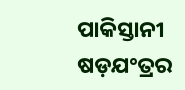ପାକିସ୍ତାନୀ ଷଡ଼ଯଂତ୍ରର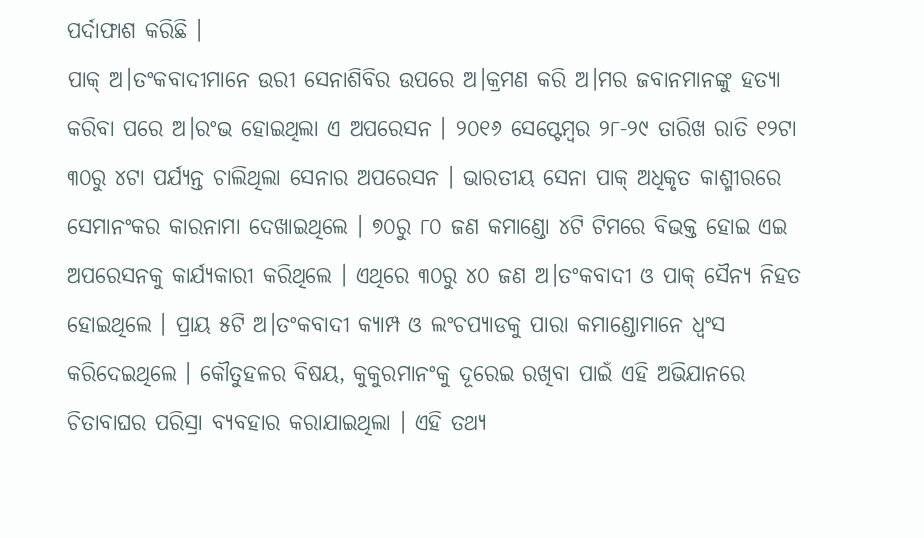ପର୍ଦାଫାଶ କରିଛି ।
ପାକ୍ ଅ।ତଂକବାଦୀମାନେ ଉରୀ ସେନାଶିବିର ଉପରେ ଅ।କ୍ରମଣ କରି ଅ।ମର ଜବାନମାନଙ୍କୁ ହତ୍ୟା କରିବା ପରେ ଅ।ରଂଭ ହୋଇଥିଲା ଏ ଅପରେସନ । ୨୦୧୬ ସେପ୍ଟେମ୍ବର ୨୮-୨୯ ତାରିଖ ରାତି ୧୨ଟା ୩୦ରୁ ୪ଟା ପର୍ଯ୍ୟନ୍ତ ଚାଲିଥିଲା ସେନାର ଅପରେସନ । ଭାରତୀୟ ସେନା ପାକ୍ ଅଧିକୃତ କାଶ୍ମୀରରେ ସେମାନଂକର କାରନାମା ଦେଖାଇଥିଲେ । ୭୦ରୁ ୮୦ ଜଣ କମାଣ୍ଡୋ ୪ଟି ଟିମରେ ବିଭକ୍ତ ହୋଇ ଏଇ ଅପରେସନକୁ କାର୍ଯ୍ୟକାରୀ କରିଥିଲେ । ଏଥିରେ ୩୦ରୁ ୪୦ ଜଣ ଅ।ତଂକବାଦୀ ଓ ପାକ୍ ସୈନ୍ୟ ନିହତ ହୋଇଥିଲେ । ପ୍ରାୟ ୫ଟି ଅ।ତଂକବାଦୀ କ୍ୟାମ୍ପ ଓ ଲଂଚପ୍ୟାଡକୁ ପାରା କମାଣ୍ଡୋମାନେ ଧ୍ବଂସ କରିଦେଇଥିଲେ । କୌତୁହଳର ବିଷୟ, କୁକୁରମାନଂକୁ ଦୂରେଇ ରଖିବା ପାଇଁ ଏହି ଅଭିଯାନରେ ଚିତାବାଘର ପରିସ୍ରା ବ୍ୟବହାର କରାଯାଇଥିଲା । ଏହି ତଥ୍ୟ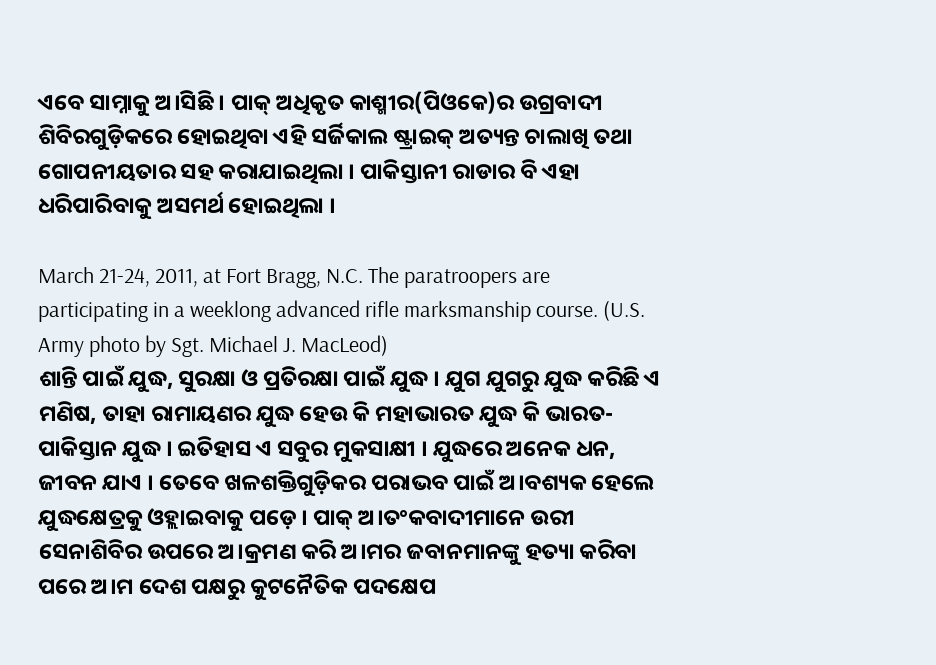ଏବେ ସାମ୍ନାକୁ ଅ।ସିଛି । ପାକ୍ ଅଧିକୃତ କାଶ୍ମୀର(ପିଓକେ)ର ଉଗ୍ରବାଦୀ ଶିବିରଗୁଡ଼ିକରେ ହୋଇଥିବା ଏହି ସର୍ଜିକାଲ ଷ୍ଟ୍ରାଇକ୍ ଅତ୍ୟନ୍ତ ଚାଲାଖି ତଥା ଗୋପନୀୟତାର ସହ କରାଯାଇଥିଲା । ପାକିସ୍ତାନୀ ରାଡାର ବି ଏହା ଧରିପାରିବାକୁ ଅସମର୍ଥ ହୋଇଥିଲା ।

March 21-24, 2011, at Fort Bragg, N.C. The paratroopers are participating in a weeklong advanced rifle marksmanship course. (U.S. Army photo by Sgt. Michael J. MacLeod)
ଶାନ୍ତି ପାଇଁ ଯୁଦ୍ଧ, ସୁରକ୍ଷା ଓ ପ୍ରତିରକ୍ଷା ପାଇଁ ଯୁଦ୍ଧ । ଯୁଗ ଯୁଗରୁ ଯୁଦ୍ଧ କରିଛି ଏ ମଣିଷ, ତାହା ରାମାୟଣର ଯୁଦ୍ଧ ହେଉ କି ମହାଭାରତ ଯୁଦ୍ଧ କି ଭାରତ-ପାକିସ୍ତାନ ଯୁଦ୍ଧ । ଇତିହାସ ଏ ସବୁର ମୁକସାକ୍ଷୀ । ଯୁଦ୍ଧରେ ଅନେକ ଧନ, ଜୀବନ ଯାଏ । ତେବେ ଖଳଶକ୍ତିଗୁଡ଼ିକର ପରାଭବ ପାଇଁ ଅ।ବଶ୍ୟକ ହେଲେ ଯୁଦ୍ଧକ୍ଷେତ୍ରକୁ ଓହ୍ଲାଇବାକୁ ପଡ଼େ । ପାକ୍ ଅ।ତଂକବାଦୀମାନେ ଉରୀ ସେନାଶିବିର ଉପରେ ଅ।କ୍ରମଣ କରି ଅ।ମର ଜବାନମାନଙ୍କୁ ହତ୍ୟା କରିବା ପରେ ଅ।ମ ଦେଶ ପକ୍ଷରୁ କୁଟନୈତିକ ପଦକ୍ଷେପ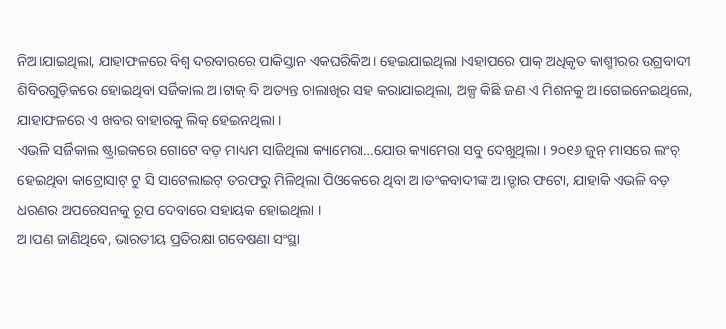ନିଅ।ଯାଇଥିଲା, ଯାହାଫଳରେ ବିଶ୍ବ ଦରବାରରେ ପାକିସ୍ତାନ ଏକଘରିକିଅ। ହେଇଯାଇଥିଲା ।ଏହାପରେ ପାକ୍ ଅଧିକୃତ କାଶ୍ମୀରର ଉଗ୍ରବାଦୀ ଶିବିରଗୁଡ଼ିକରେ ହୋଇଥିବା ସର୍ଜିକାଲ ଅ।ଟାକ୍ ବି ଅତ୍ୟନ୍ତ ଚାଲାଖିର ସହ କରାଯାଇଥିଲା, ଅଳ୍ପ କିଛି ଜଣ ଏ ମିଶନକୁ ଅ।ଗେଇନେଇଥିଲେ, ଯାହାଫଳରେ ଏ ଖବର ବାହାରକୁ ଲିକ୍ ହେଇନଥିଲା ।
ଏଭଳି ସର୍ଜିକାଲ ଷ୍ଟ୍ରାଇକରେ ଗୋଟେ ବଡ଼ ମାଧ୍ୟମ ସାଜିଥିଲା କ୍ୟାମେରା…ଯୋଉ କ୍ୟାମେରା ସବୁ ଦେଖୁଥିଲା । ୨୦୧୬ ଜୁନ୍ ମାସରେ ଲଂଚ୍ ହେଇଥିବା କାଟ୍ରୋସାଟ୍ ଟୁ ସି ସାଟେଲାଇଟ୍ ତରଫରୁ ମିଳିଥିଲା ପିଓକେରେ ଥିବା ଅ।ତଂକବାଦୀଙ୍କ ଅ।ଡ୍ଡାର ଫଟୋ, ଯାହାକି ଏଭଳି ବଡ଼ ଧରଣର ଅପରେସନକୁ ରୂପ ଦେବାରେ ସହାୟକ ହୋଇଥିଲା ।
ଅ।ପଣ ଜାଣିଥିବେ, ଭାରତୀୟ ପ୍ରତିରକ୍ଷା ଗବେଷଣା ସଂସ୍ଥା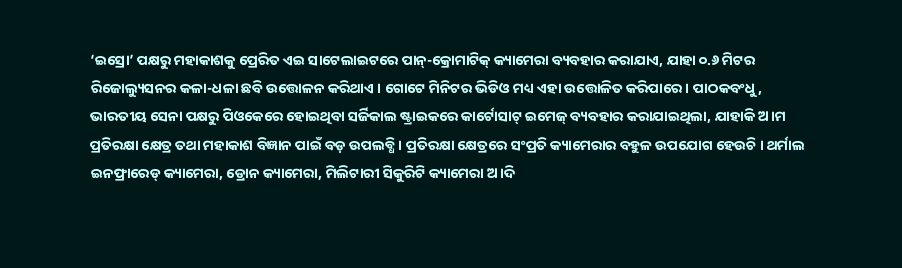‘ଇସ୍ରୋ’ ପକ୍ଷରୁ ମହାକାଶକୁ ପ୍ରେରିତ ଏଇ ସାଟେଲାଇଟରେ ପାନ୍-କ୍ରୋମାଟିକ୍ କ୍ୟାମେରା ବ୍ୟବହାର କରାଯାଏ, ଯାହା ୦.୬ ମିଟର ରିଜୋଲ୍ୟୁସନର କଳା-ଧଳା ଛବି ଉତ୍ତୋଳନ କରିଥାଏ । ଗୋଟେ ମିନିଟର ଭିଡିଓ ମଧ୍ୟ ଏହା ଉତ୍ତୋଳିତ କରିପାରେ । ପାଠକବଂଧୁ, ଭାରତୀୟ ସେନା ପକ୍ଷରୁ ପିଓକେରେ ହୋଇଥିବା ସର୍ଜିକାଲ ଷ୍ଟ୍ରାଇକରେ କାର୍ଟୋସାଟ୍ ଇମେଜ୍ ବ୍ୟବହାର କରାଯାଇଥିଲା, ଯାହାକି ଅ।ମ ପ୍ରତିରକ୍ଷା କ୍ଷେତ୍ର ତଥା ମହାକାଶ ବିଜ୍ଞାନ ପାଇଁ ବଡ଼ ଉପଲବ୍ଧି । ପ୍ରତିରକ୍ଷା କ୍ଷେତ୍ରରେ ସଂପ୍ରତି କ୍ୟାମେରାର ବହୁଳ ଉପଯୋଗ ହେଉଚି । ଥର୍ମାଲ ଇନଫ୍ରାରେଡ୍ କ୍ୟାମେରା, ଡ୍ରୋନ କ୍ୟାମେରା, ମିଲିଟାରୀ ସିକୁରିଟି କ୍ୟାମେରା ଅ।ଦି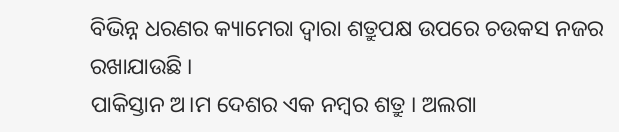ବିଭିନ୍ନ ଧରଣର କ୍ୟାମେରା ଦ୍ବାରା ଶତ୍ରୁପକ୍ଷ ଉପରେ ଚଉକସ ନଜର ରଖାଯାଉଛି ।
ପାକିସ୍ତାନ ଅ।ମ ଦେଶର ଏକ ନମ୍ବର ଶତ୍ରୁ । ଅଲଗା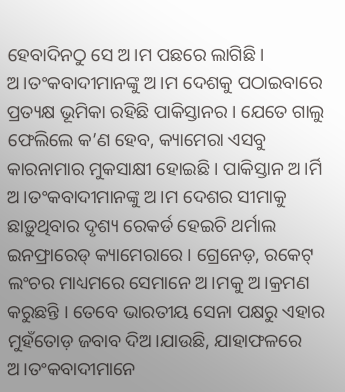ହେବାଦିନଠୁ ସେ ଅ।ମ ପଛରେ ଲାଗିଛି । ଅ।ତଂକବାଦୀମାନଙ୍କୁ ଅ।ମ ଦେଶକୁ ପଠାଇବାରେ ପ୍ରତ୍ୟକ୍ଷ ଭୂମିକା ରହିଛି ପାକିସ୍ତାନର । ଯେତେ ଗାଲୁ ଫେଲିଲେ କ’ଣ ହେବ, କ୍ୟାମେରା ଏସବୁ କାରନାମାର ମୁକସାକ୍ଷୀ ହୋଇଛି । ପାକିସ୍ତାନ ଅ।ର୍ମି ଅ।ତଂକବାଦୀମାନଙ୍କୁ ଅ।ମ ଦେଶର ସୀମାକୁ ଛାଡ଼ୁଥିବାର ଦୃଶ୍ୟ ରେକର୍ଡ ହେଇଚି ଥର୍ମାଲ ଇନଫ୍ରାରେଡ୍ କ୍ୟାମେରାରେ । ଗ୍ରେନେଡ଼, ରକେଟ୍ ଲଂଚର ମାଧ୍ୟମରେ ସେମାନେ ଅ।ମକୁ ଅ।କ୍ରମଣ କରୁଛନ୍ତି । ତେବେ ଭାରତୀୟ ସେନା ପକ୍ଷରୁ ଏହାର ମୁହଁତୋଡ଼ ଜବାବ ଦିଅ।ଯାଉଛି, ଯାହାଫଳରେ ଅ।ତଂକବାଦୀମାନେ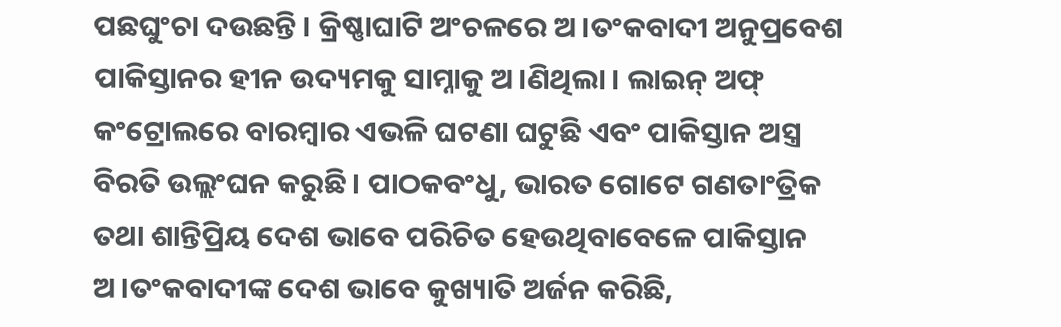ପଛଘୁଂଚା ଦଉଛନ୍ତି । କ୍ରିଷ୍ଣାଘାଟି ଅଂଚଳରେ ଅ।ତଂକବାଦୀ ଅନୁପ୍ରବେଶ ପାକିସ୍ତାନର ହୀନ ଉଦ୍ୟମକୁ ସାମ୍ନାକୁ ଅ।ଣିଥିଲା । ଲାଇନ୍ ଅଫ୍ କଂଟ୍ରୋଲରେ ବାରମ୍ବାର ଏଭଳି ଘଟଣା ଘଟୁଛି ଏବଂ ପାକିସ୍ତାନ ଅସ୍ତ୍ର ବିରତି ଉଲ୍ଲଂଘନ କରୁଛି । ପାଠକବଂଧୁ, ଭାରତ ଗୋଟେ ଗଣତାଂତ୍ରିକ ତଥା ଶାନ୍ତିପ୍ରିୟ ଦେଶ ଭାବେ ପରିଚିତ ହେଉଥିବାବେଳେ ପାକିସ୍ତାନ ଅ।ତଂକବାଦୀଙ୍କ ଦେଶ ଭାବେ କୁଖ୍ୟାତି ଅର୍ଜନ କରିଛି,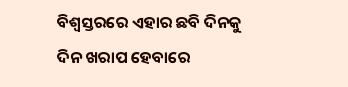ବିଶ୍ବସ୍ତରରେ ଏହାର ଛବି ଦିନକୁ ଦିନ ଖରାପ ହେବାରେ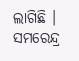ଲାଗିଛି ।
ସମରେନ୍ଦ୍ର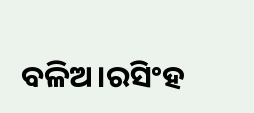ବଳିଅ।ରସିଂହ